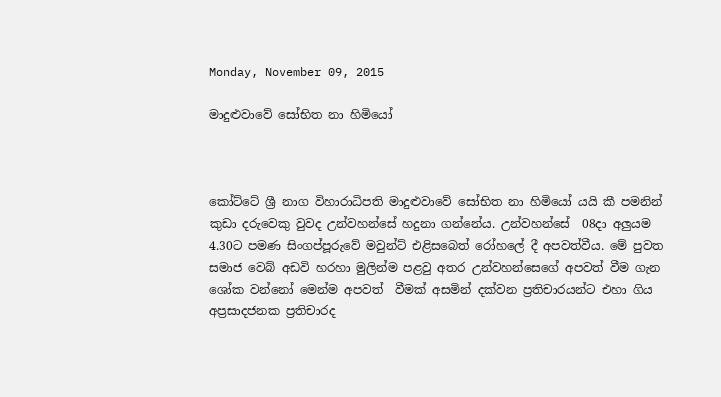Monday, November 09, 2015

මාදුළුවාවේ සෝභිත නා හිමියෝ



කෝට්‌ටේ ශ්‍රී නාග විහාරාධිපති මාදුළුවාවේ සෝභිත නා හිමියෝ යයි කී පමනින් කුඩා දරුවෙකු වුවද උන්වහන්සේ හදුනා ගන්නේය. උන්වහන්සේ  08දා අලුයම 4.30ට පමණ සිංගප්පූරුවේ මවුන්ට්‌ එළිසබෙත් රෝහලේ දී අපවත්වීය. මේ පුවත සමාජ වෙබ් අඩවි හරහා මුලින්ම පළවු අතර උන්වහන්සෙගේ අපවත් වීම ගැන ශෝක වන්නෝ මෙන්ම අපවත්  වීමක් අසමින් දක්වන ප්‍රතිචාරයන්ට එහා ගිය අප්‍රසාදජනක ප්‍රතිචාරද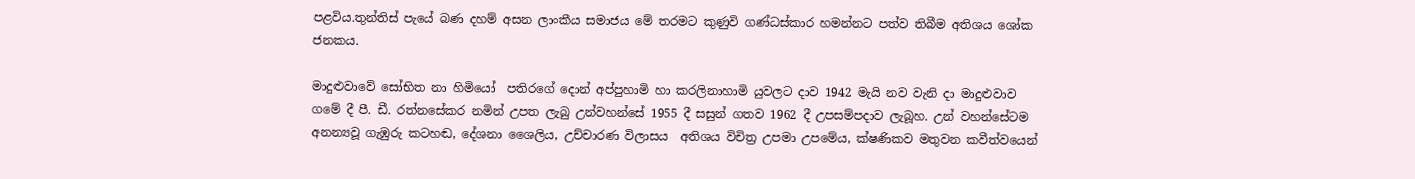පළවිය.තුන්තිස් පැයේ බණ දහම් අසන ලාංකීය සමාජය මේ තරමට කුණුවි ගණ්ධස්කාර හමන්නට පත්ව තිබීම අතිශය ශෝක ජනකය.

මාදුළුවාවේ සෝභිත නා හිමියෝ  පතිරගේ දොන් අප්පුහාමි හා කරලිනාහාමි යුවලට දාව 1942 මැයි නව වැනි දා මාදුළුවාව ගමේ දී පී. ඩී. රත්නසේකර නමින් උපත ලැබු උන්වහන්සේ 1955 දී සසුන් ගතව 1962 දී උපසම්පදාව ලැබූහ. උන් වහන්සේටම අනන්‍යවූ ගැඹුරු කටහඬ, දේශනා ශෛලිය, උච්චාරණ විලාසය  අතිශය විචිත්‍ර උපමා උපමේය, ක්‌ෂණිකව මතුවන කවීත්වයෙන්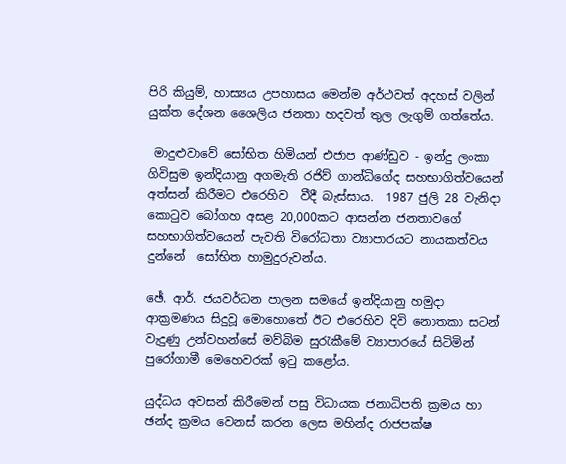පිරි කියුම්, හාස්‍යය උපහාසය මෙන්ම අර්ථවත් අදහස්‌ වලින් යුක්‌ත දේශන ශෛලිය ජනතා හදවත් තුල ලැගුම් ගත්තේය.

 මාදුළුවාවේ සෝභිත හිමියන් එජාප ආණ්‌ඩුව - ඉන්දු ලංකා ගිවිසුම ඉන්දියානු අගමැති රජිව් ගාන්ධිගේද සහභාගිත්වයෙන් අත්සන් කිරීමට එරෙහිව  වීදී බැස්සාය.  1987 ජුලි 28 වැනිදා කොටුව බෝගහ අසළ 20,000කට ආසන්න ජනතාවගේ සහභාගිත්වයෙන් පැවති විරෝධතා ව්‍යාපාරයට නායකත්වය දුන්නේ  සෝභිත හාමුදුරුවන්ය.

ඡේ. ආර්. ජයවර්ධන පාලන සමයේ ඉන්දියානු හමුදා ආක්‍රමණය සිදුවූ මොහොතේ ඊට එරෙහිව දිවි නොතකා සටන් වැදුණු උන්වහන්සේ මව්බිම සුරැකීමේ ව්‍යාපාරයේ සිටිමින් පුරෝගාමී මෙහෙවරක්‌ ඉටු කළෝය.

යුද්ධය අවසන් කිරීමෙන් පසු විධායක ජනාධිපති ක්‍රමය හා ඡන්ද ක්‍රමය වෙනස්‌ කරන ලෙස මහින්ද රාජපක්‌ෂ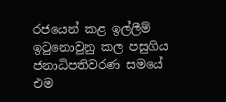රජයෙන් කළ ඉල්ලීම්   ඉටුනොවුනු කල පසුගිය ජනාධිපතිවරණ සමයේ  එම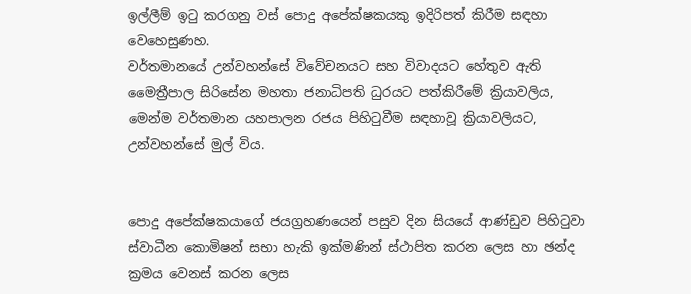ඉල්ලීම් ඉටු කරගනු වස් පොදු අපේක්‌ෂකයකු ඉදිරිපත් කිරීම සඳහා වෙහෙසුණහ.
වර්තමානයේ උන්වහන්සේ විවේචනයට සහ විවාදයට හේතුව ඇති මෛත්‍රීපාල සිරිසේන මහතා ජනාධිපති ධුරයට පත්කිරීමේ ක්‍රියාවලිය, මෙන්ම වර්තමාන යහපාලන රජය පිහිටුවීම සඳහාවූ ක්‍රියාවලියට,  උන්වහන්සේ මුල් විය.


පොදු අපේක්‌ෂකයාගේ ජයග්‍රහණයෙන් පසුව දින සියයේ ආණ්‌ඩුව පිහිටුවා ස්‌වාධීන කොමිෂන් සභා හැකි ඉක්‌මණින් ස්‌ථාපිත කරන ලෙස හා ඡන්ද ක්‍රමය වෙනස්‌ කරන ලෙස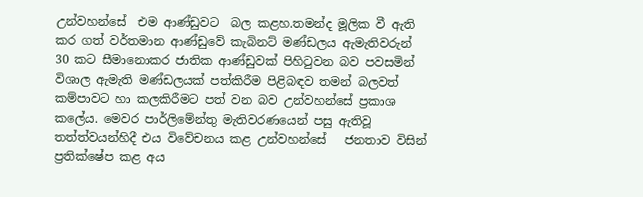උන්වහන්සේ  එම ආණ්‌ඩුවට  බල කළහ.තමන්ද මූලික වී ඇති කර ගත් වර්තමාන ආණ්‌ඩුවේ කැබිනට්‌ මණ්‌ඩලය ඇමැතිවරුන් 30 කට සීමානොකර ජාතික ආණ්‌ඩුවක්‌ පිහිටුවන බව පවසමින් විශාල ඇමැති මණ්‌ඩලයක්‌ පත්කිරීම පිළිබඳව තමන් බලවත් කම්පාවට හා කලකිරීමට පත් වන බව උන්වහන්සේ ප්‍රකාශ කලේය. මෙවර පාර්ලිමේන්තු මැතිවරණයෙන් පසු ඇතිවූ තත්ත්වයන්හිදී එය විවේචනය කළ උන්වහන්සේ   ජනතාව විසින් ප්‍රතික්‌ෂේප කළ අය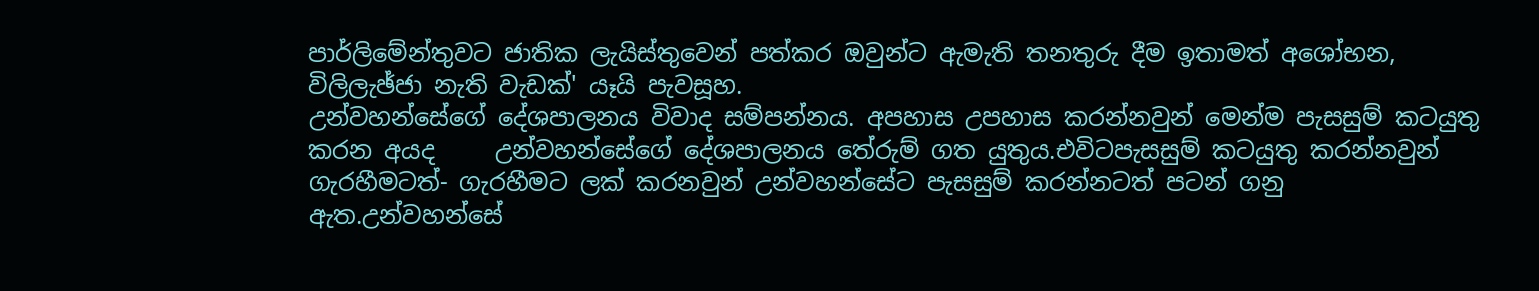පාර්ලිමේන්තුවට ජාතික ලැයිස්‌තුවෙන් පත්කර ඔවුන්ට ඇමැති තනතුරු දීම ඉතාමත් අශෝභන, විලිලැඡ්ජා නැති වැඩක්‌' යෑයි පැවසූහ.
උන්වහන්සේගේ දේශපාලනය විවාද සම්පන්නය. අපහාස උපහාස කරන්නවුන් මෙන්ම පැසසුම් කටයුතු කරන අයද     උන්වහන්සේ‍‍ගේ දේශපාලනය තේරුම් ගත යුතුය.එවිටපැසසුම් කටයුතු කරන්නවුන් ගැරහීමටත්- ගැරහීමට ලක් කරනවුන් උන්වහන්සේට පැසසුම් කරන්නටත් පටන් ගනු ඇත.උන්වහන්සේ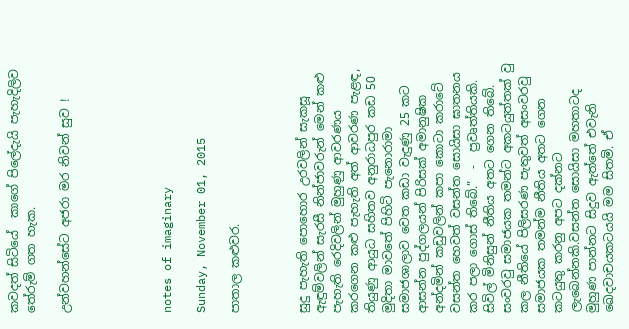කවදත් සිටියේ  කාගේ පිලේදැයි පැහැදිලිව  තේරුම් ගත හැක.

උන්වහන්සේට අජරා මර නිවන් සුව !





notes of imaginary

Sunday, November 01, 2015

පාතාල කළුවර.



සුදු පැහැති පොහොර උරවලින් සැකසූ ඇඳුම්වලින් සැරසී නින්ජාවරුන් මෙන් කළු පැහැති රෙදිවලින් මුහුණු ආවරණය කරගෙන කළු පැහැති අත් ආවරණ පැළඳ, තියුණු ආයුධ සහිතව අනුරාධපුර කඩ 50 මුදිතා මාවතේ පිහිටි පැනොරාමා සමාජශාලාව වෙත කඩා වැදුණු 25 කට ආසන්න පුද්ගලයන් පිරිසක්‌ අමානුෂික අන්දමින් කඩුවලින් කපා කොටා කරාටේ වසන්ත හෙවත් වසන්ත සොයිසා ඝාතනය කර පලා ගොස්‌ තිබේ.”  -  ප්‍රවෘත්තියකි.
සිවිල් මිනිසුන් නීතිය අතට ගෙන තිබේ.
සංවරවු සමාජයක තමන්ට අකටයුත්තක් වු කල නීතියේ පිලිසරණ පැතුවත් අසංවරවු සමාජයක තමන්ම නීතිය අතට ගෙන කටයුතු කරනු අපට දක්නට ලැබෙන්නකි.වසන්ත සොයිසා මහතාටද  මුහුණ පාන්නට සිදුව ඇත්තේ එවැනි ඛෙදවාචයකටයයි මම සිතමි. ඒ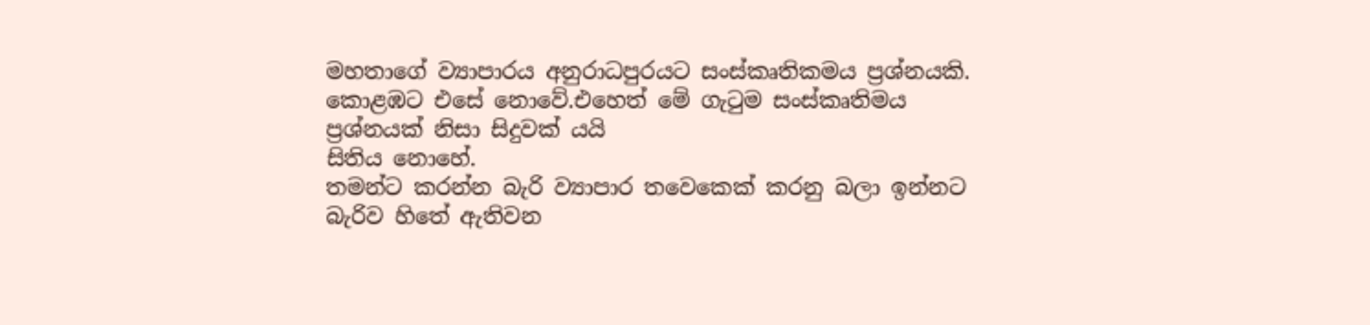මහතාගේ ව්‍යාපාරය අනුරාධපුරයට සංස්කෘතිකමය ප්‍රශ්නයකි. කොළඹට එසේ නොවේ.එහෙත් මේ ගැටුම සංස්කෘතිමය ප්‍රශ්නයක් නිසා සිදුවක් යයි
සිතිය නොහේ.
තමන්ට කරන්න බැරි ව්‍යාපාර තවෙකෙක් කරනු බලා ඉන්නට බැරිව හිතේ ඇතිවන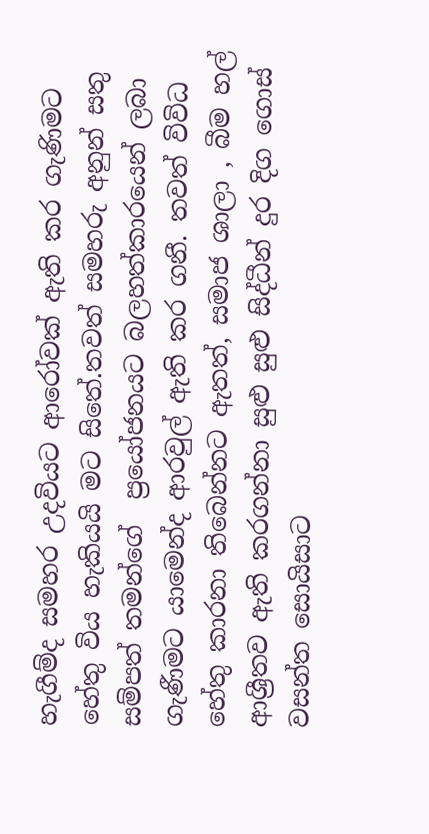හැගීම්ද සමහර උදවියට ආරෝවක් ඇති කර ගැණිමට හේතු විය හැකියයි මට සිතේ.තවත් සමහරු අනුන් සතු සම්පත් තමන්ගේ  ප්‍රයෝජනයට බලහත්කාරයෙන් ලබා ගැණීමට යාමෙන්ද ආරවුල් ඇති කර ගනී. තවත් විවිධ හේතු කාරනා තිබෙන්නට ඇතත්, සමාජ ශාලා , බීම හල් ආශ්‍රීතව ඇති කරගන්නා සුළු සුළු සිද්ධීන් දුර දිග ගොස් වසන්ත සොයිසාට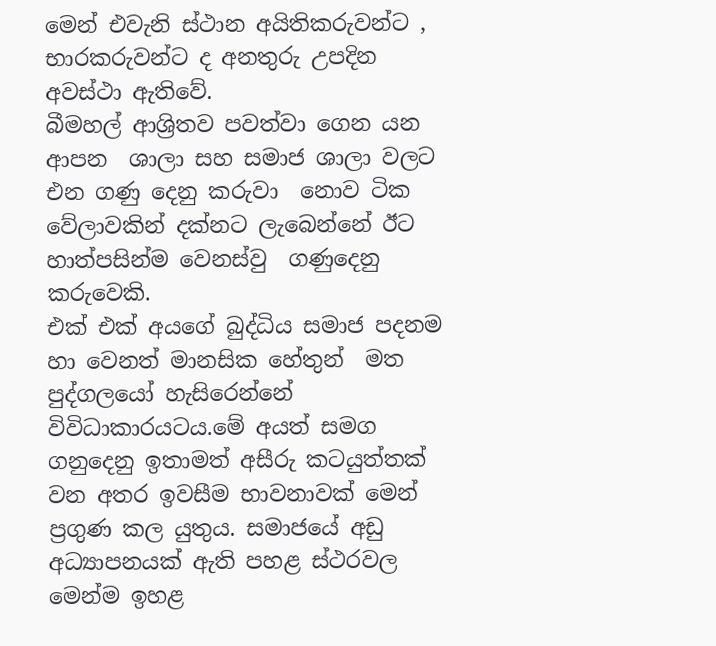මෙන් එවැනි ස්ථාන අයිතිකරුවන්ට , භාරකරුවන්ට ද අනතුරු උපදින අවස්ථා ඇතිවේ.
බීමහල් ආශ්‍රිතව පවත්වා ගෙන යන ආපන  ශාලා සහ සමාජ ශාලා වලට එන ගණු දෙනු කරුවා  නොව ටික වේලාවකින් දක්නට ලැබෙන්නේ ඊට හාත්පසින්ම වෙනස්වු  ගණුදෙනු කරුවෙකි.
එක් එක් අයගේ බුද්ධිය සමාජ පදනම හා වෙනත් මානසික හේතුන්  මත  පුද්ගලයෝ හැසිරෙන්නේ විවිධාකාරයටය.මේ අයත් සමග ගනුදෙනු ඉතාමත් අසීරු කටයුත්තක්  වන අතර ඉවසීම භාවනාවක් මෙන් ප්‍රගුණ කල යුතුය. සමාජයේ අඩු අධ්‍යාපනයක්‌ ඇති පහළ ස්‌ථරවල මෙන්ම ඉහළ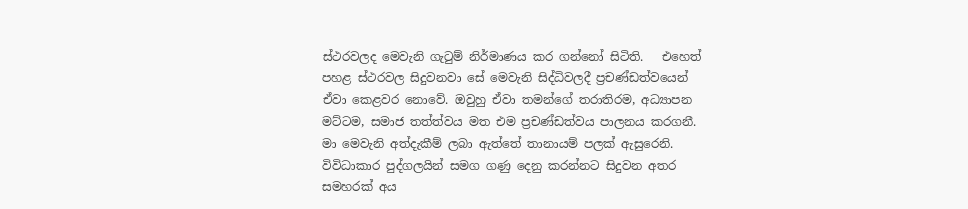ස්‌ථරවලද මෙවැනි ගැටුම් නිර්මාණය කර ගන්නෝ සිටිති.   එහෙත් පහළ ස්‌ථරවල සිදුවනවා සේ මෙවැනි සිද්ධිවලදී ප්‍රචණ්‌ඩත්වයෙන් ඒවා කෙළවර නොවේ. ඔවුහු ඒවා තමන්ගේ තරාතිරම, අධ්‍යාපන මට්‌ටම, සමාජ තත්ත්වය මත එම ප්‍රචණ්‌ඩත්වය පාලනය කරගනී.
මා මෙවැනි අත්දැකීම් ලබා ඇත්තේ තානායම් පලක් ඇසුරෙනි. විවිධාකාර පුද්ගලයින් සමග ගණු දෙනු කරන්නට සිදුවන අතර  සමහරක් අය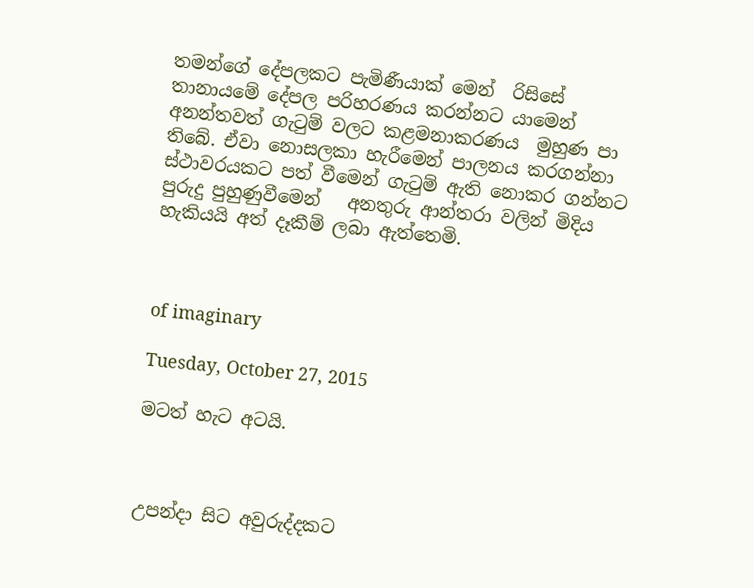තමන්ගේ දේපලකට පැමිණීයාක් මෙන්  රිසිසේ තානායමේ දේපල පරිහරණය කරන්නට යාමෙන් අනන්තවත් ගැටුම් වලට කළමනාකරණය  මුහුණ පා තිබේ. ඒවා නොසලකා හැරීමෙන් පාලනය කරගන්නා ස්ථාවරයකට පත් වීමෙන් ගැටුම් ඇති නොකර ගන්නට  පුරුදු පුහුණුවීමෙන්   අනතුරු ආන්තරා වලින් මිදිය හැකියයි අත් දෑකීම් ලබා ඇත්තෙමි.



of imaginary

Tuesday, October 27, 2015

මටත් හැට අටයි.



උපන්දා සිට අවුරුද්දකට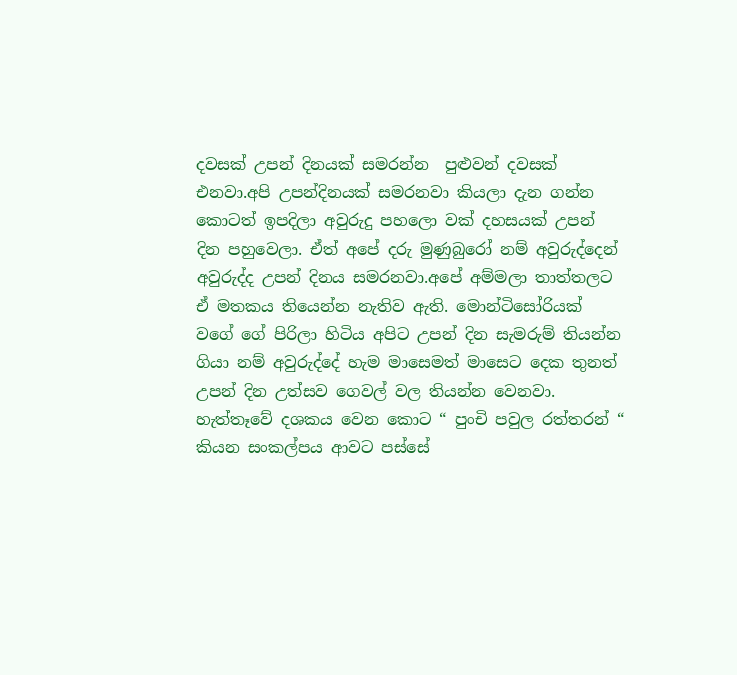දවසක් උපන් දිනයක් සමරන්න  පුළුවන් දවසක්  එනවා.අපි උපන්දිනයක් සමරනවා කියලා දැන ගන්න කොටත් ඉපදිලා අවුරුදු පහලො වක් දහසයක් උපන් දින පහුවෙලා. ඒත් අපේ දරු මුණුබුරෝ නම් අවුරුද්දෙන් අවුරුද්ද උපන් දිනය සමරනවා.අපේ අම්මලා තාත්තලට ඒ මතකය තියෙන්න නැතිව ඇති. මොන්ටිසෝරියක් වගේ ගේ පිරිලා හිටිය අපිට උපන් දින සැමරුම් තියන්න ගියා නම් අවුරුද්දේ හැම මාසෙමත් මාසෙට දෙක තුනත් උපන් දින උත්සව ගෙවල් වල තියන්න වෙනවා.
හැත්තෑවේ දශකය වෙන කොට “ පුංචි පවුල රත්තරන් “ කියන සංකල්පය ආවට පස්සේ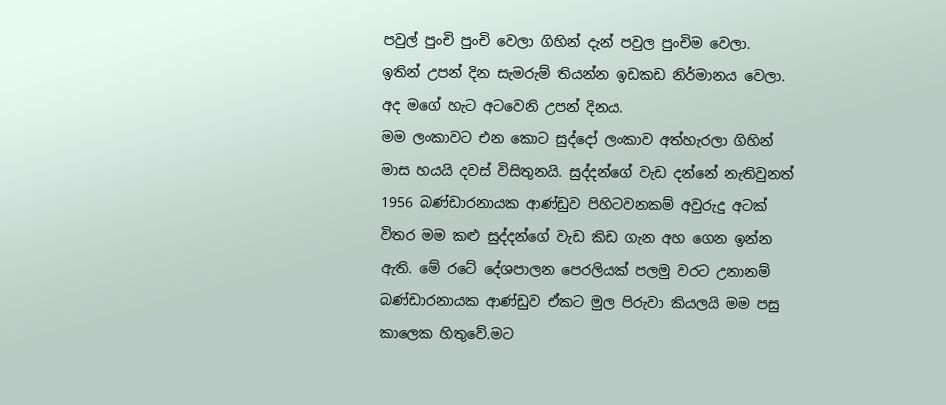පවුල් පුංචි පුංචි වෙලා ගිහින් දැන් පවුල පුංචිම වෙලා.
ඉතින් උපන් දින සැමරුම් තියන්න ඉඩකඩ නිර්මානය වෙලා.
අද මගේ හැට අටවෙනි උපන් දිනය.
මම ලංකාවට එන කොට සුද්දෝ ලංකාව අත්හැරලා ගිහින් මාස හයයි දවස් විසිතුනයි. සුද්දන්ගේ වැඩ දන්නේ නැතිවුනත් 1956 බණ්ඩාරනායක ආණ්ඩුව පිහිටවනකම් අවුරුදු අටක් විතර මම කළු සුද්දන්ගේ වැඩ කිඩ ගැන අහ ගෙන ඉන්න ඇති. මේ රටේ දේශපාලන පෙරලියක් පලමු වරට උනානම් බණ්ඩාරනායක ආණ්ඩුව ඒකට මුල පිරුවා කියලයි මම පසු කාලෙක හිතුවේ.මට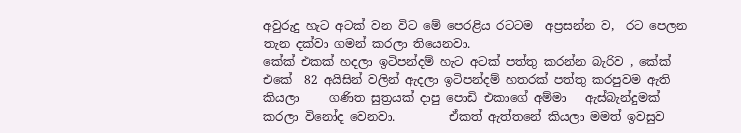අවුරුදු හැට අටක් වන විට මේ පෙරළිය රටටම  අප්‍රසන්න ව,  රට පෙලන තැන දක්වා ගමන් කරලා තියෙනවා.
කේක් එකක් හදලා ඉටිපන්දම් හැට අටක් පත්තු කරන්න බැරිව , කේක් එකේ  82 අයිසින් වලින් ඇදලා ඉටිපන්දම් හතරක් පත්තු කරපුවම ඇති කියලා     ගණිත සුත්‍රයක් දාපු පොඩි එකාගේ අම්මා   ඇස්බැන්දුමක් කරලා විනෝද වෙනවා.         ඒකත් ඇත්තනේ කියලා මමත් ඉවසුව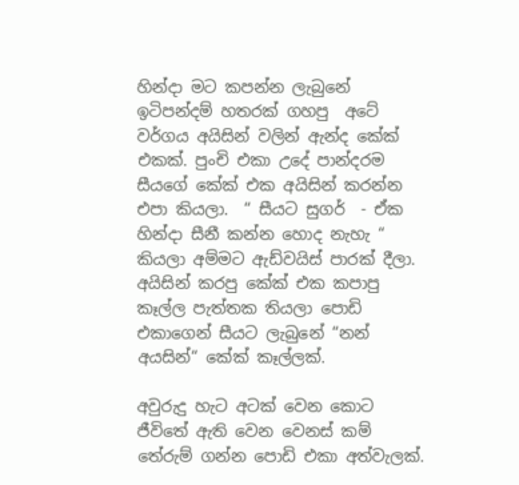හින්දා මට කපන්න ලැබුනේ ඉටිපන්දම් හතරක් ගහපු  අටේ වර්ගය අයිසින් වලින් ඇන්ද කේක් එකක්. පුංචි එකා උදේ පාන්දරම සීයගේ කේක් එක අයිසින් කරන්න එපා කියලා.  “ සීයට සුගර්  - ඒක හින්දා සීනී කන්න හොද නැහැ “ කියලා අම්මට ඇඩ්වයිස් පාරක් දීලා. අයිසින් කරපු කේක් එක කපාපු කෑල්ල පැත්තක තියලා පොඩි එකාගෙන් සීයට ලැබුනේ “නන් අයසින්“ කේක් කෑල්ලක්.

අවුරුදු හැට අටක් වෙන කොට ජීවිතේ ඇති වෙන වෙනස් කම් තේරුම් ගන්න පොඩි එකා අත්වැලක්.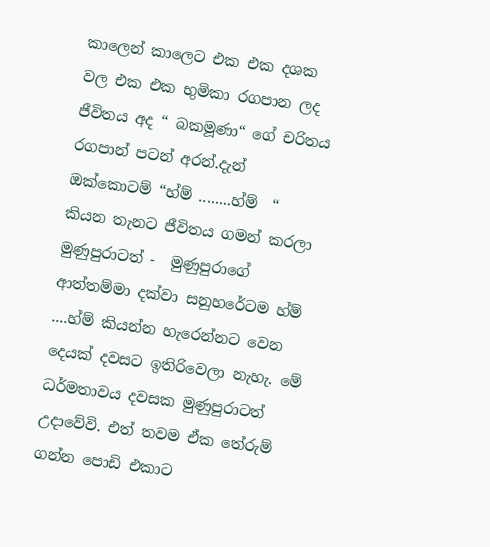කාලෙන් කාලෙට එක එක දශක වල එක එක භුමිකා රගපාන ලද ජීවිතය අද “ බකමූණා“ ගේ චරිතය රගපාන් පටන් අරන්.දැන් ඔක්කොටම් “හ්ම් ........හ්ම්  “ කියන තැනට ජීවිතය ගමන් කරලා මුණුපුරාටත් -  මුණුපුරාගේ ආත්තම්මා දක්වා සනුහරේටම හ්ම් ....හ්ම් කියන්න හැරෙන්නට වෙන දෙයක් දවසට ඉතිරිවෙලා නැහැ. මේ ධර්මතාවය දවසක මුණුපුරාටත් උදාවේවි. එත් තවම ඒක තේරුම් ගන්න පොඩි එකාට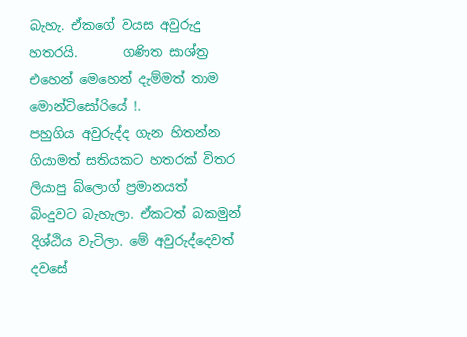බැහැ. ඒකගේ වයස අවුරුදු හතරයි.       ගණිත සාශ්ත්‍ර එහෙන් මෙහෙන් දැම්මත් තාම මොන්ටිසෝරියේ !.
පහුගිය අවුරුද්ද ගැන හිතන්න ගියාමත් සතියකට හතරක් විතර ලියාපු බ්ලොග් ප්‍රමානයත්  බිංදුවට බැහැලා. ඒකටත් බකමුන් දිශ්ඨිය වැටිලා. මේ අවුරුද්දෙවත් දවසේ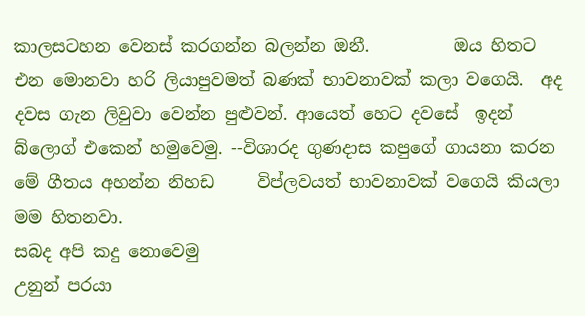කාලසටහන වෙනස් කරගන්න බලන්න ඔනී.          ඔය හිතට එන මොනවා හරි ලියාපුවමත් බණක් භාවනාවක් කලා වගෙයි.  අද දවස ගැන ලිවුවා වෙන්න පුළුවන්. ආයෙත් හෙට දවසේ  ඉදන් බ්ලොග් එකෙන් හමුවෙමු. --විශාරද ගුණදාස කපුගේ ගායනා කරන මේ ගීතය අහන්න නිහඩ     විප්ලවයත් භාවනාවක් වගෙයි කියලා මම හිතනවා.
සබද අපි කදු නොවෙමු
උනුන් පරයා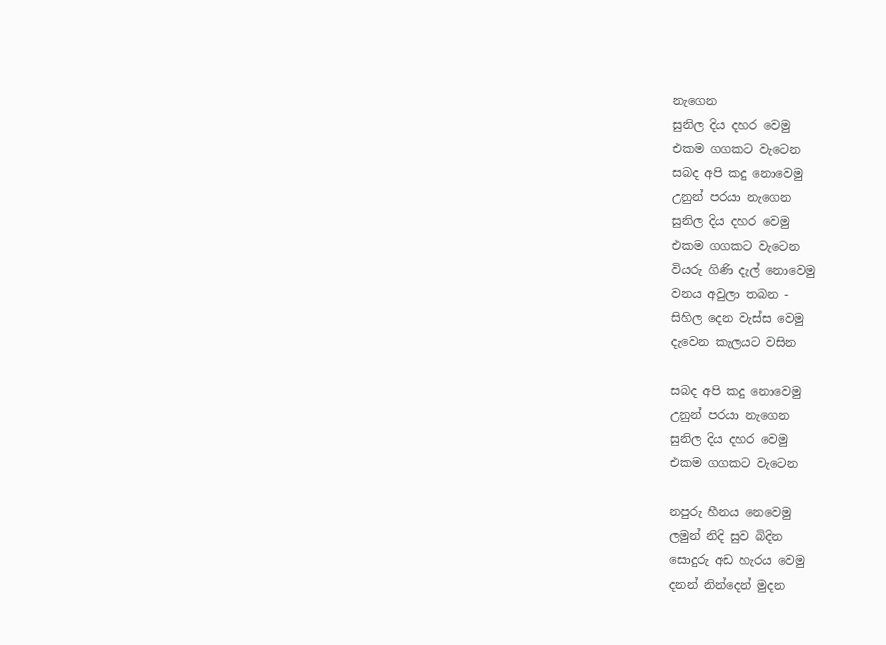නැගෙන
සුනිල දිය දහර වෙමු
එකම ගගකට වැටෙන
සබද අපි කදු නොවෙමු
උනුන් පරයා නැගෙන
සුනිල දිය දහර වෙමු
එකම ගගකට වැටෙන
වියරු ගිණි දැල් නොවෙමු
වනය අවුලා තබන -
සිහිල දෙන වැස්ස වෙමු
දැවෙන කැලයට වසින

සබද අපි කදු නොවෙමු
උනුන් පරයා නැගෙන
සුනිල දිය දහර වෙමු
එකම ගගකට වැටෙන

නපුරු හීනය නෙවෙමු
ලමුන් නිදි සුව බිදින
සොදුරු අඩ හැරය වෙමු
දනන් නින්දෙන් මුදන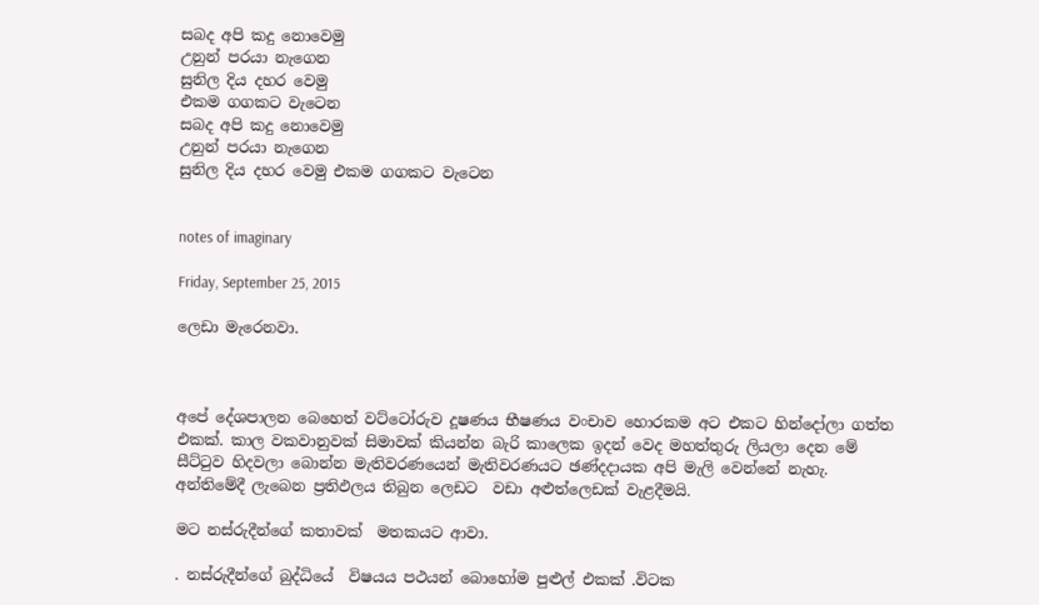සබද අපි කදු නොවෙමු
උනුන් පරයා නැගෙන
සුනිල දිය දහර වෙමු
එකම ගගකට වැටෙන
සබද අපි කදු නොවෙමු
උනුන් පරයා නැගෙන
සුනිල දිය දහර වෙමු එකම ගගකට වැටෙන


notes of imaginary

Friday, September 25, 2015

ලෙඩා මැරෙනවා.



අපේ දේශපාලන බෙහෙත් වට්ටෝරුව දූෂණය භීෂණය වංචාව හොරකම අට එකට හින්දෝලා ගත්ත එකක්. කාල වකවානුවක් සිමාවක් කියන්න බැරි කාලෙක ඉදන් වෙද මහත්තුරු ලියලා දෙන මේ සීට්ටුව හිදවලා බොන්න මැතිවරණයෙන් මැතිවරණයට ඡණ්දදායක අපි මැලි වෙන්නේ නැහැ. අන්තිමේදී ලැබෙන ප්‍රතිඵලය තිබුන ලෙඩට  වඩා අළුත්ලෙඩක් වැළදීමයි.

මට නස්රුදීන්ගේ කතාවක්  මතකයට ආවා.

. නස්රුදීන්ගේ බුද්ධියේ  විෂයය පථයන් බොහෝම පුළුල් එකක් .විටක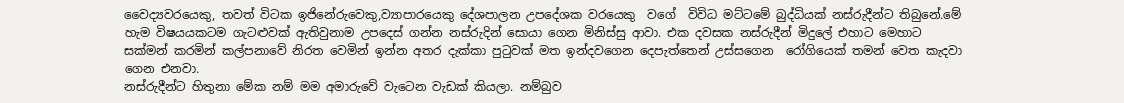වෛද්‍යවරයෙකු, තවත් විටක ඉජිනේරුවෙකු,ව්‍යාපාරයෙකු දේශපාලන උපදේශක වරයෙකු  වගේ  විවිධ මට්ටමේ බුද්ධියක් නස්රුදීන්ට තිබුනේ.මේ හැම විෂයයකටම ගැටළුවක් ඇතිවුනාම උපදෙස් ගන්න නස්රුදින් සොයා ගෙන මිනිස්සු ආවා. එක දවසක නස්රුදීන් මිදුලේ එහාට මෙහාට සක්මන් කරමින් කල්පනාවේ නිරත වෙමින් ඉන්න අතර දැක්කා පුටුවක් මත ඉන්දවගෙන දෙපැත්තෙන් උස්සගෙන  රෝගියෙක් තමන් වෙත කැදවා ගෙන එනවා.
නස්රුදීන්ට හිතුනා මේක නම් මම අමාරුවේ වැටෙන වැඩක් කියලා. නම්බුව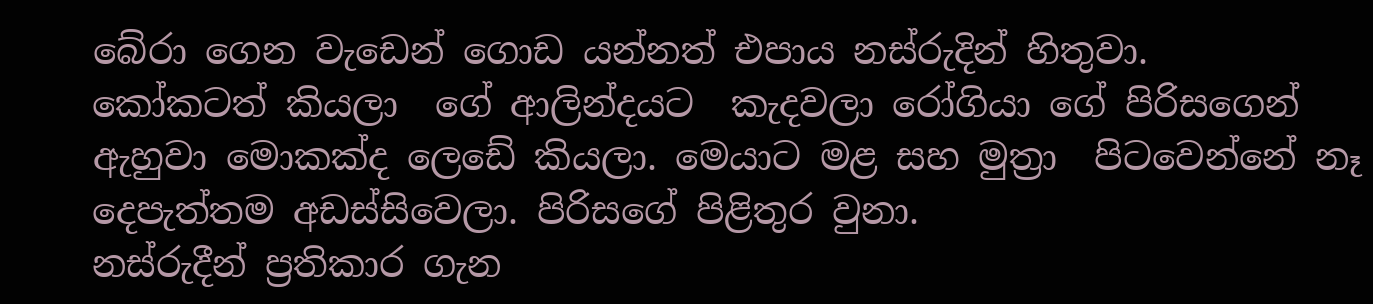බේරා ගෙන වැඩෙන් ගොඩ යන්නත් එපාය නස්රුදින් හිතුවා.
කෝකටත් කියලා  ගේ ආලින්දයට  කැදවලා රෝගියා ගේ පිරිසගෙන් ඇහුවා මොකක්ද ලෙඩේ කියලා. මෙයාට මළ සහ මුත්‍රා  පිටවෙන්නේ නෑ දෙපැත්තම අඩස්සිවෙලා. පිරිසගේ පිළිතුර වුනා.
නස්රුදීන් ප්‍රතිකාර ගැන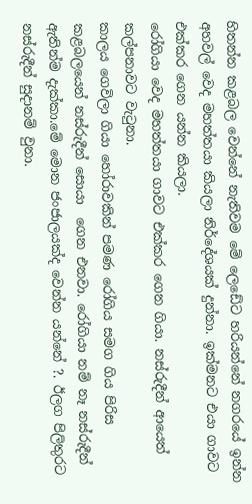හිතන්න කළබල වෙන්නේ නැතිවම මේ ලෙඩේට හරියන්නේ නගරයේ ඉන්න අහවල් වෙද මහත්තයා කියලා නිර්දේශයක් දුන්නා. ඉක්මනට එයා ගාවට එක්කර ගෙන යන්න කියලා.
රෝගියා වෙද මහත්තයා ගාවට එක්කර ගෙන ගියා. නස්රුදීන් ආයෙත් කල්පනාවට වැටුනා.
කාලය ගෙවිලා ගියා හෝරාවකින් පමණ රෝගිය සමග ගිය පිරිස කළබලයෙන් නස්රුදීන් සොයා  ගෙන එනවා. රෝගියා නම් නෑ නස්රුදීන් ඇතින්ම දැක්කා.මේ මොන ජංජාලයක්ද වෙන්න යන්නේ ?. ඊලග පිලිතුරට නස්රුදීන් සුදානම් වුනා.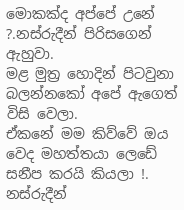මොකක්ද අප්පේ උනේ ?.නස්රුදීන් පිරිසගෙන් ඇහුවා.
මළ මුත්‍ර හොදින් පිටවුනා බලන්නකෝ අපේ ඇගෙත් විසි වෙලා.
ඒකනේ මම කිව්වේ ඔය වෙද මහත්තයා ලෙඩේ සනීප කරයි කියලා !. නස්රුදීන්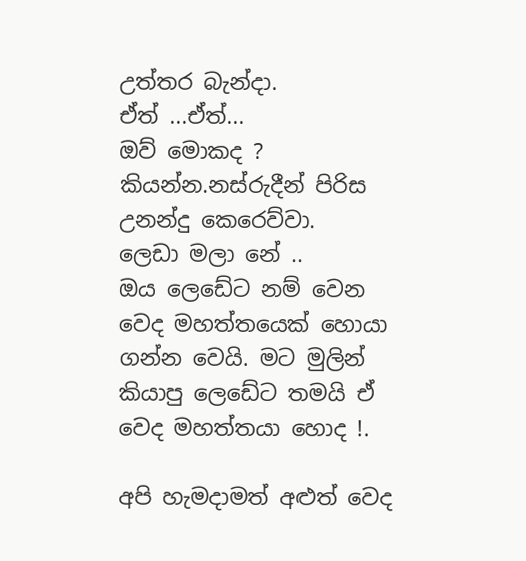උත්තර බැන්දා.
ඒත් ...ඒත්...
ඔව් මොකද ?  කියන්න.නස්රුදීන් පිරිස උනන්දු කෙරෙව්වා.
ලෙඩා මලා නේ ..
ඔය ලෙඩේට නම් වෙන වෙද මහත්තයෙක් හොයා ගන්න වෙයි. මට මුලින් කියාපු ලෙඩේට තමයි ඒ වෙද මහත්තයා හොද !.

අපි හැමදාමත් අළුත් වෙද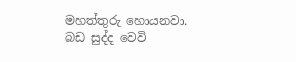මහත්තුරු හොයනවා.
බඩ සුද්ද වෙවි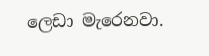ලෙඩා මැරෙනවා.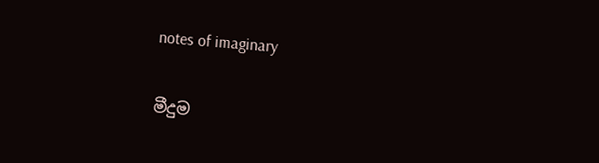notes of imaginary


මීදුම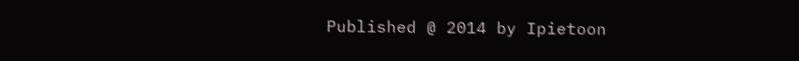Published @ 2014 by Ipietoon